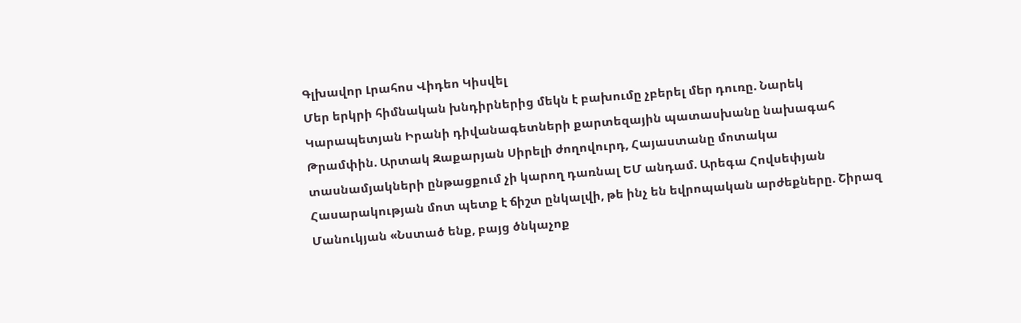Գլխավոր Լրահոս Վիդեո Կիսվել
Մեր երկրի հիմնական խնդիրներից մեկն է բախումը չբերել մեր դուռը. Նարեկ Կարապետյան Իրանի դիվանագետների քարտեզային պատասխանը նախագահ Թրամփին. Արտակ Զաքարյան Սիրելի ժողովուրդ, Հայաստանը մոտակա տասնամյակների ընթացքում չի կարող դառնալ ԵՄ անդամ. Արեգա Հովսեփյան Հասարակության մոտ պետք է ճիշտ ընկալվի, թե ինչ են եվրոպական արժեքները. Շիրազ Մանուկյան «Նստած ենք, բայց ծնկաչոք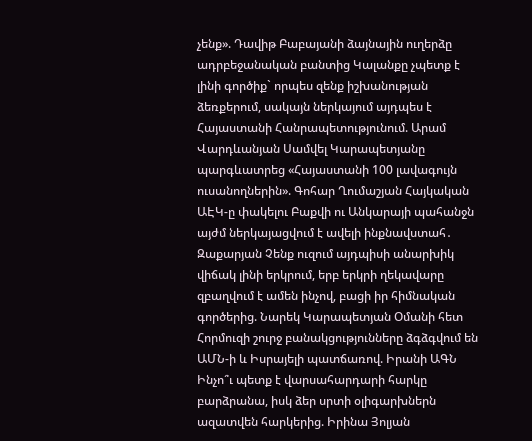չենք». Դավիթ Բաբայանի ձայնային ուղերձը ադրբեջանական բանտից Կալանքը չպետք է լինի գործիք` որպես զենք իշխանության ձեռքերում, սակայն ներկայում այդպես է Հայաստանի Հանրապետությունում. Արամ Վարդևանյան Սամվել Կարապետյանը պարգևատրեց «Հայաստանի 100 լավագույն ուսանողներին». Գոհար Ղումաշյան Հայկական ԱԷԿ-ը փակելու Բաքվի ու Անկարայի պահանջն այժմ ներկայացվում է ավելի ինքնավստահ․ Զաքարյան Չենք ուզում այդպիսի անարխիկ վիճակ լինի երկրում, երբ երկրի ղեկավարը զբաղվում է ամեն ինչով, բացի իր հիմնական գործերից. Նարեկ Կարապետյան Օմանի հետ Հորմուզի շուրջ բանակցությունները ձգձգվում են ԱՄՆ-ի և Իսրայելի պատճառով. Իրանի ԱԳՆ Ինչո՞ւ պետք է վարսահարդարի հարկը բարձրանա, իսկ ձեր սրտի օլիգարխներն ազատվեն հարկերից. Իրինա Յոլյան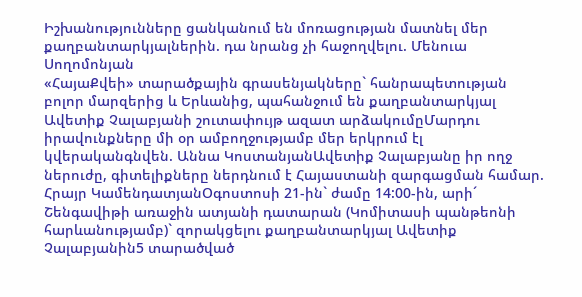Իշխանությունները ցանկանում են մոռացության մատնել մեր քաղբանտարկյալներին. դա նրանց չի հաջողվելու. Մենուա Սողոմոնյան
«ՀայաՔվեի» տարածքային գրասենյակները` հանրապետության բոլոր մարզերից և Երևանից, պահանջում են քաղբանտարկյալ Ավետիք Չալաբյանի շուտափույթ ազատ արձակումըՄարդու իրավունքները մի օր ամբողջությամբ մեր երկրում էլ կվերականգնվեն. Աննա ԿոստանյանԱվետիք Չալաբյանը իր ողջ ներուժը, գիտելիքները ներդնում է Հայաստանի զարգացման համար. Հրայր ԿամենդատյանՕգոստոսի 21-ին` ժամը 14:00-ին, արի´ Շենգավիթի առաջին ատյանի դատարան (Կոմիտասի պանթեոնի հարևանությամբ)` զորակցելու քաղբանտարկյալ Ավետիք Չալաբյանին5 տարածված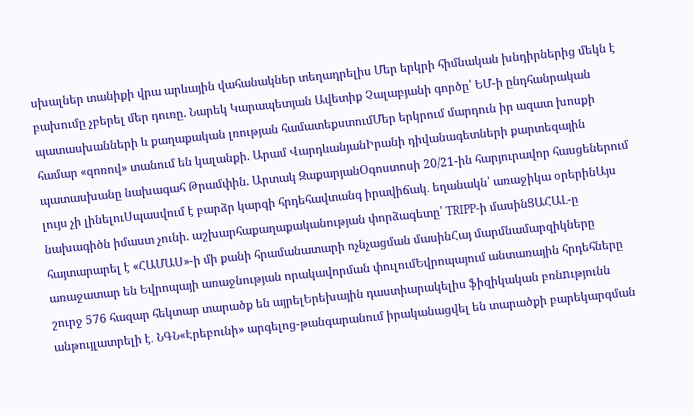սխալներ տանիքի վրա արևային վահանակներ տեղադրելիս Մեր երկրի հիմնական խնդիրներից մեկն է բախումը չբերել մեր դուռը. Նարեկ Կարապետյան Ավետիք Չալաբյանի գործը՝ ԵՄ-ի ընդհանրական պատասխանների և քաղաքական լռության համատեքստումՄեր երկրում մարդուն իր ազատ խոսքի համար «զոռով» տանում են կալանքի. Արամ ՎարդևանյանԻրանի դիվանագետների քարտեզային պատասխանը նախագահ Թրամփին. Արտակ ԶաքարյանՕգոստոսի 20/21-ին հարյուրավոր հասցեներում լույս չի լինելուՍպասվում է բարձր կարգի հրդեհավտանգ իրավիճակ․ եղանակն՝ առաջիկա օրերինԱյս նախագիծն իմաստ չունի. աշխարհաքաղաքականության փորձագետը՝ TRIPP-ի մասինՑԱՀԱԼ-ը հայտարարել է «ՀԱՄԱՍ»-ի մի քանի հրամանատարի ոչնչացման մասինՀայ մարմնամարզիկները առաջատար են Եվրոպայի առաջնության որակավորման փուլումԵվրոպայում անտառային հրդեհները շուրջ 576 հազար հեկտար տարածք են այրելԵրեխային դաստիարակելիս ֆիզիկական բռնnւթյունն անթույլատրելի է․ ՆԳՆ«Էրեբունի» արգելոց-թանգարանում իրականացվել են տարածքի բարեկարգման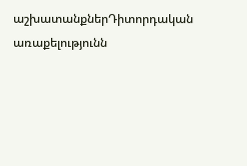աշխատանքներԴիտորդական առաքելությունն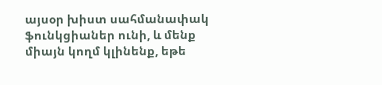այսօր խիստ սահմանափակ ֆունկցիաներ ունի, և մենք միայն կողմ կլինենք, եթե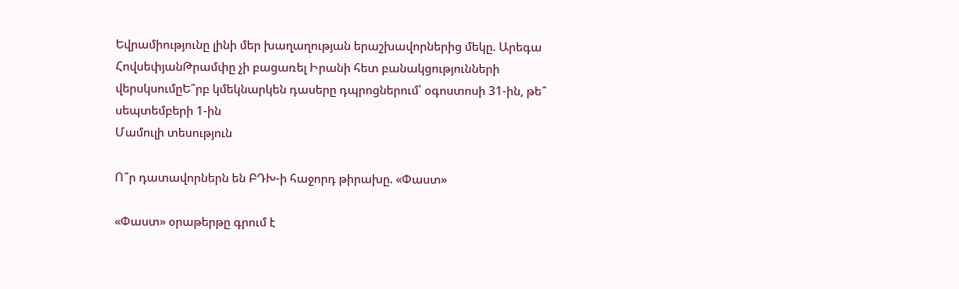Եվրամիությունը լինի մեր խաղաղության երաշխավորներից մեկը. Արեգա ՀովսեփյանԹրամփը չի բացառել Իրանի հետ բանակցությունների վերսկսումըԵ՞րբ կմեկնարկեն դասերը դպրոցներում՝ օգոստոսի 31-ին, թե՞ սեպտեմբերի 1-ին
Մամուլի տեսություն

Ո՞ր դատավորներն են ԲԴԽ-ի հաջորդ թիրախը. «Փաստ»

«Փաստ» օրաթերթը գրում է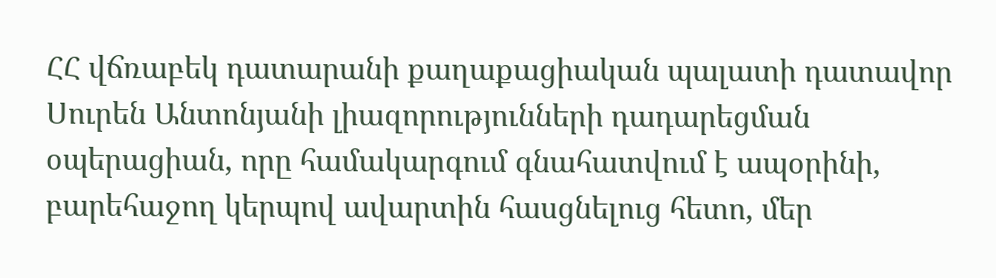ՀՀ վճռաբեկ դատարանի քաղաքացիական պալատի դատավոր Սուրեն Անտոնյանի լիազորությունների դադարեցման օպերացիան, որը համակարգում գնահատվում է ապօրինի, բարեհաջող կերպով ավարտին հասցնելուց հետո, մեր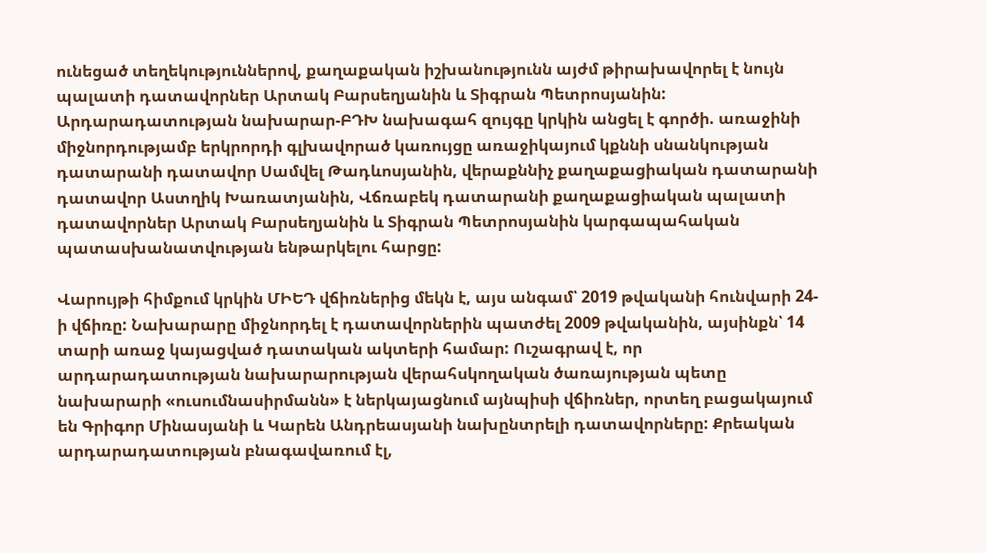ունեցած տեղեկություններով, քաղաքական իշխանությունն այժմ թիրախավորել է նույն պալատի դատավորներ Արտակ Բարսեղյանին և Տիգրան Պետրոսյանին: Արդարադատության նախարար-ԲԴԽ նախագահ զույգը կրկին անցել է գործի. առաջինի միջնորդությամբ երկրորդի գլխավորած կառույցը առաջիկայում կքննի սնանկության դատարանի դատավոր Սամվել Թադևոսյանին, վերաքննիչ քաղաքացիական դատարանի դատավոր Աստղիկ Խառատյանին, Վճռաբեկ դատարանի քաղաքացիական պալատի դատավորներ Արտակ Բարսեղյանին և Տիգրան Պետրոսյանին կարգապահական պատասխանատվության ենթարկելու հարցը:

Վարույթի հիմքում կրկին ՄԻԵԴ վճիռներից մեկն է, այս անգամ՝ 2019 թվականի հունվարի 24-ի վճիռը: Նախարարը միջնորդել է դատավորներին պատժել 2009 թվականին, այսինքն՝ 14 տարի առաջ կայացված դատական ակտերի համար: Ուշագրավ է, որ արդարադատության նախարարության վերահսկողական ծառայության պետը նախարարի «ուսումնասիրմանն» է ներկայացնում այնպիսի վճիռներ, որտեղ բացակայում են Գրիգոր Մինասյանի և Կարեն Անդրեասյանի նախընտրելի դատավորները: Քրեական արդարադատության բնագավառում էլ,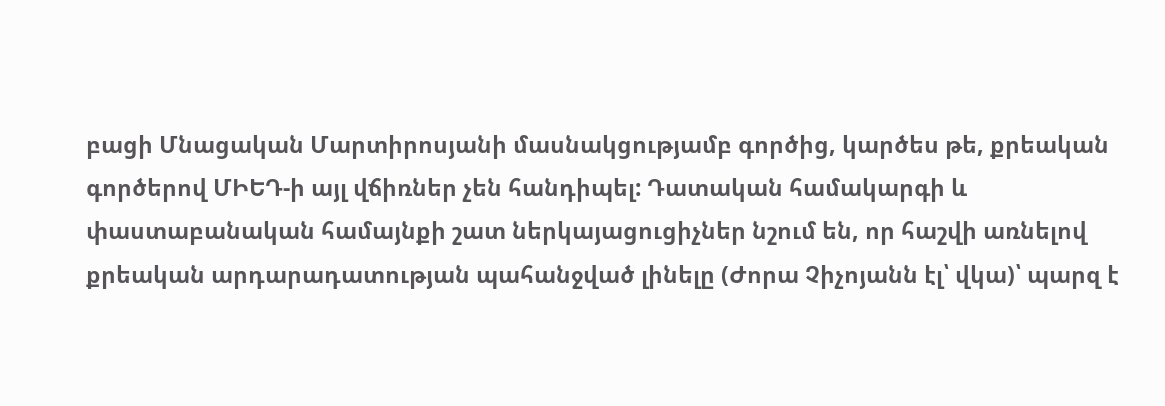բացի Մնացական Մարտիրոսյանի մասնակցությամբ գործից, կարծես թե, քրեական գործերով ՄԻԵԴ-ի այլ վճիռներ չեն հանդիպել: Դատական համակարգի և փաստաբանական համայնքի շատ ներկայացուցիչներ նշում են, որ հաշվի առնելով քրեական արդարադատության պահանջված լինելը (Ժորա Չիչոյանն էլ՝ վկա)՝ պարզ է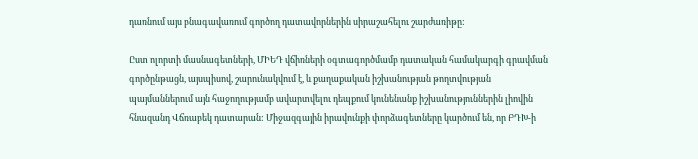դառնում այս բնագավառում գործող դատավորներին սիրաշահելու շարժառիթը:

Ըստ ոլորտի մասնագետների, ՄԻԵԴ վճիռների օգտագործմամբ դատական համակարգի գրավման գործընթացն, այսպիսով, շարունակվում է, և քաղաքական իշխանության թողտվության պայմաններում այն հաջողությամբ ավարտվելու դեպքում կունենանք իշխանություններին լիովին հնազանդ Վճռաբեկ դատարան: Միջազգային իրավունքի փորձագետները կարծում են, որ ԲԴԽ-ի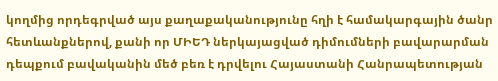կողմից որդեգրված այս քաղաքականությունը հղի է համակարգային ծանր հետևանքներով, քանի որ ՄԻԵԴ ներկայացված դիմումների բավարարման դեպքում բավականին մեծ բեռ է դրվելու Հայաստանի Հանրապետության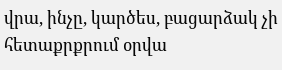վրա, ինչը, կարծես, բացարձակ չի հետաքրքրում օրվա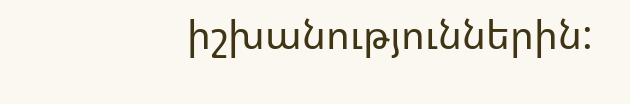իշխանություններին: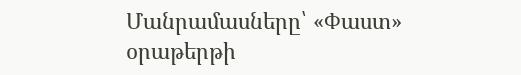Մանրամասները՝ «Փաստ» օրաթերթի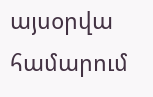այսօրվա համարում